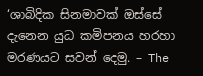‘ශාබිදික සිනමාවක් ඔස්සේ දැනෙන යුධ කමිපනය හරහා මරණයට සවන් දෙමු. – The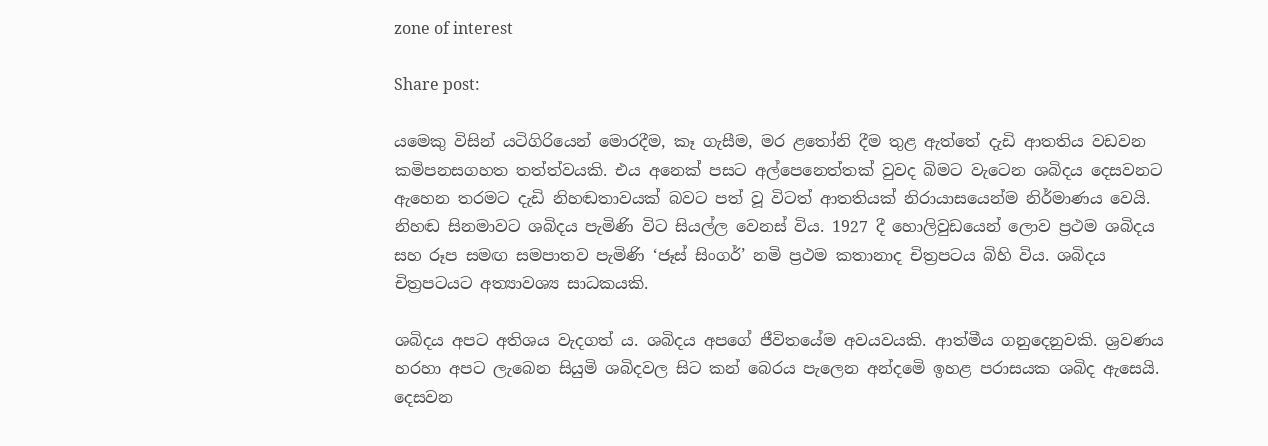zone of interest

Share post:

යමෙකු විසින් යටිගිරියෙන් මොරදීම, කෑ ගැසීම, මර ළතෝනි දීම තුළ ඇත්තේ දැඩි ආතතිය වඩවන කමිපනසගහත තත්ත්වයකි. එය අනෙක් පසට අල්පෙනෙත්තක් වුවද බිමට වැටෙන ශබිදය දෙසවනට ඇහෙන තරමට දැඩි නිහඬතාවයක් බවට පත් වූ විටත් ආතතියක් නිරායාසයෙන්ම නිර්මාණය වෙයි. නිහඬ සිනමාවට ශබිදය පැමිණි විට සියල්ල වෙනස් විය. 1927 දී හොලිවුඩයෙන් ලොව ප්‍රථම ශබිදය සහ රූප සමඟ සමපාතව පැමිණි ‘ජෑස් සිංගර්’ නමි ප්‍රථම කතානාද චිත්‍රපටය බිහි විය. ශබිදය චිත්‍රපටයට අත්‍යාවශ්‍ය සාධකයකි.

ශබිදය අපට අතිශය වැදගත් ය. ශබිදය අපගේ ජීවිතයේම අවයවයකි. ආත්මීය ගනුදෙනුවකි. ශ්‍රවණය හරහා අපට ලැබෙන සියුමි ශබිදවල සිට කන් බෙරය පැලෙන අන්දමෙි ඉහළ පරාසයක ශබිද ඇසෙයි. දෙසවන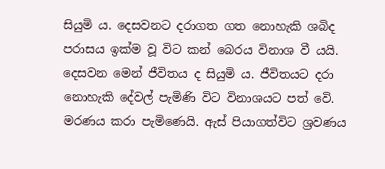සියුමි ය. දෙසවනට දරාගත ගත නොහැකි ශබිද පරාසය ඉක්ම වූ විට කන් බෙරය විනාශ වී යයි. දෙසවන මෙන් ජීවිතය ද සියුමි ය. ජීවිතයට දරා නොහැකි දේවල් පැමිණි විට විනාශයට පත් වෙි. මරණය කරා පැමිණෙයි. ඇස් පියාගත්විට ශ්‍රවණය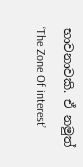භාවනාවකි. ඒ නමුත් ‘The Zone Of interest’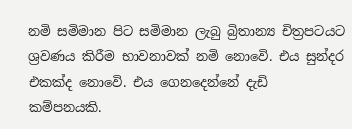නමි සමිමාන පිට සමිමාන ලැබු බ්‍රිතාන්‍ය චිත්‍රපටයට ශ්‍රවණය කිරීම භාවනාවක් නමි නොවෙි. එය සුන්දර එකක්ද නොවෙි. එය ගෙනදෙන්නේ දැඩි කම්පනයකි.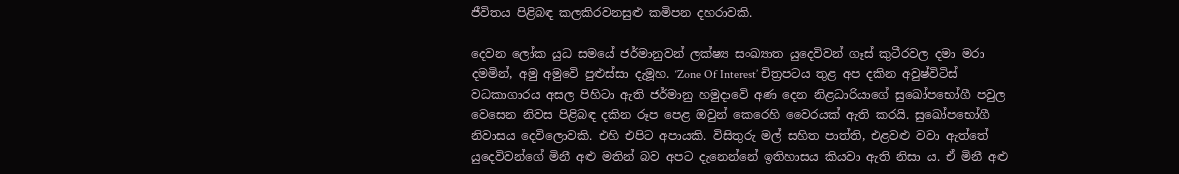ජීවිතය පිළිබඳ කලකිරවනසුළු කමිපන දහරාවකි.

දෙවන ලෝක යුධ සමයේ ජර්මානුවන් ලක්ෂ්‍ය සංඛ්‍යාත යුදෙවිවන් ගෑස් කුටීරවල දමා මරා දමමින්, අමු අමුවෙි පුළුස්සා දැමූහ. ‘Zone Of Interest’ චිත්‍රපටය තුළ අප දකින අවුෂ්විටිස් වධකාගාරය අසල පිහිටා ඇති ජර්මානු හමුදාවෙි අණ දෙන නිළධාරියාගේ සුඛෝපභෝගී පවුල වෙසෙන නිවස පිළිබඳ දකින රූප පෙළ ඔවුන් කෙරෙහි වෛරයක් ඇති කරයි. සුඛෝපභෝගී නිවාසය දෙවිලොවකි. එහි එපිට අපායකි. විසිතුරු මල් සහිත පාත්ති, එළවළු වවා ඇත්තේ යුදෙවිවන්ගේ මිනී අළු මතින් බව අපට දැනෙන්නේ ඉතිහාසය කියවා ඇති නිසා ය. ඒ මිනී අළු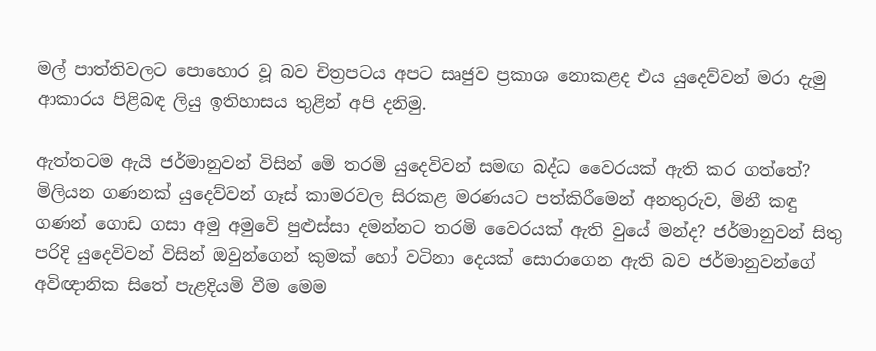මල් පාත්තිවලට පොහොර වූ බව චිත්‍රපටය අපට සෘජුව ප්‍රකාශ නොකළද එය යුදෙව්වන් මරා දැමු ආකාරය පිළිබඳ ලියු ඉතිහාසය තුළින් අපි දනිමු.

ඇත්තටම ඇයි ජර්මානුවන් විසින් මෙි තරමි යුදෙවිවන් සමඟ බද්ධ වෛරයක් ඇති කර ගත්තේ? මිලියන ගණනක් යුදෙව්වන් ගෑස් කාමරවල සිරකළ මරණයට පත්කිරීමෙන් අනතුරුව, මිනී කඳු ගණන් ගොඩ ගසා අමු අමුවෙි පුළුස්සා දමන්නට තරමි වෛරයක් ඇති වුයේ මන්ද? ජර්මානුවන් සිතු පරිදි යුදෙවිවන් විසින් ඔවුන්ගෙන් කුමක් හෝ වටිනා දෙයක් සොරාගෙන ඇති බව ජර්මානුවන්ගේ අවිඥානික සිතේ පැළදියමි වීම මෙම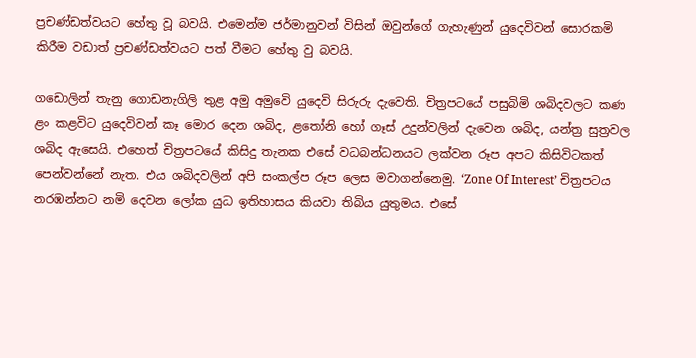ප්‍රචණ්ඩත්වයට හේතු වූ බවයි. එමෙන්ම ජර්මානුවන් විසින් ඔවුන්ගේ ගැහැණුන් යුදෙවිවන් සොරකමි කිරීම වඩාත් ප්‍රචණ්ඩත්වයට පත් වීමට හේතු වු බවයි.

ගඩොලින් තැනු ගොඩනැගිලි තුළ අමු අමුවෙි යුදෙවි සිරුරු දැවෙති. චිත්‍රපටයේ පසුබිමි ශබිදවලට කණ ළං කළවිට යුදෙවිවන් කෑ මොර දෙන ශබිද, ළතෝනි හෝ ගෑස් උදුන්වලින් දැවෙන ශබිද, යන්ත්‍ර සුත්‍රවල ශබිද ඇසෙයි. එහෙත් චිත්‍රපටයේ කිසිදු තැනක එසේ වධබන්ධනයට ලක්වන රූප අපට කිසිවිටකත් පෙන්වන්නේ නැත. එය ශබිදවලින් අපි සංකල්ප රූප ලෙස මවාගන්නෙමු. ‘Zone Of Interest’ චිත්‍රපටය නරඹන්නට නමි දෙවන ලෝක යුධ ඉතිහාසය කියවා තිබිය යුතුමය. එසේ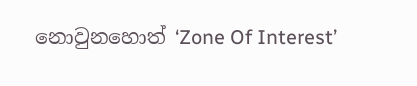නොවුනහොත් ‘Zone Of Interest’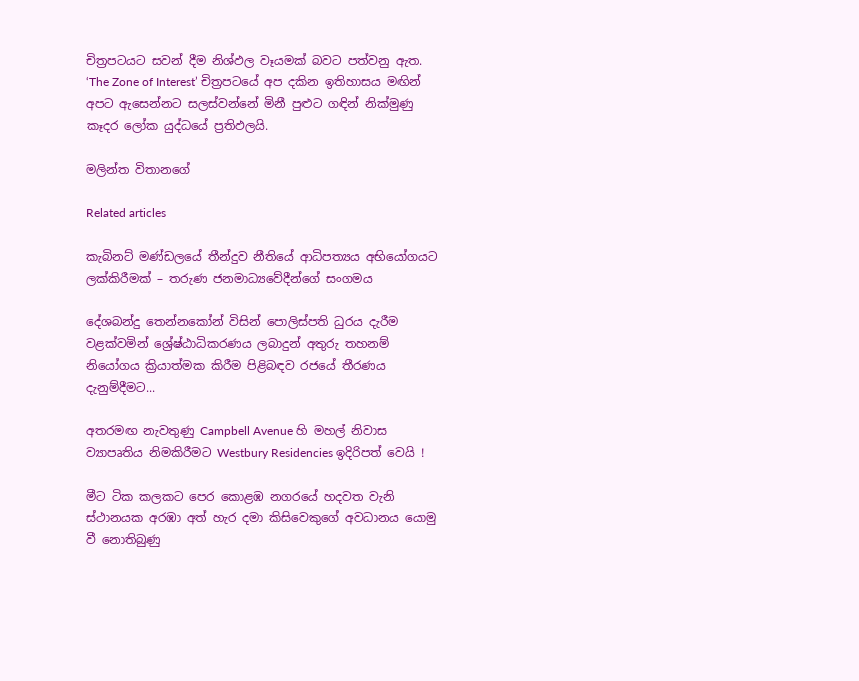චිත්‍රපටයට සවන් දීම නිශ්ඵල වෑයමක් බවට පත්වනු ඇත. ‘The Zone of Interest’ චිත්‍රපටයේ අප දකින ඉතිහාසය මඟින් අපට ඇසෙන්නට සලස්වන්නේ මිනී පුළුට ගඳින් නික්මුණු කෑදර ලෝක යුද්ධයේ ප්‍රතිඵලයි.

මලින්ත විතානගේ

Related articles

කැබිනට් මණ්ඩලයේ තීන්දුව නීතියේ ආධිපත්‍යය අභියෝගයට ලක්කිරීමක් – තරුණ ජනමාධ්‍යවේදීන්ගේ සංගමය

දේශබන්දු තෙන්නකෝන් විසින් පොලිස්පති ධුරය දැරීම වළක්වමින් ශ්‍රේෂ්ඨාධිකරණය ලබාදුන් අතුරු තහනම් නියෝගය ක්‍රියාත්මක කිරීම පිළිබඳව රජයේ තීරණය දැනුම්දීමට...

අතරමඟ නැවතුණු Campbell Avenue හි මහල් නිවාස ව්‍යාපෘතිය නිමකිරීමට Westbury Residencies ඉදිරිපත් වෙයි !

මීට ටික කලකට පෙර කොළඹ නගරයේ හදවත වැනි ස්ථානයක අරඹා අත් හැර දමා කිසිවෙකුගේ අවධානය යොමු වී නොතිබුණු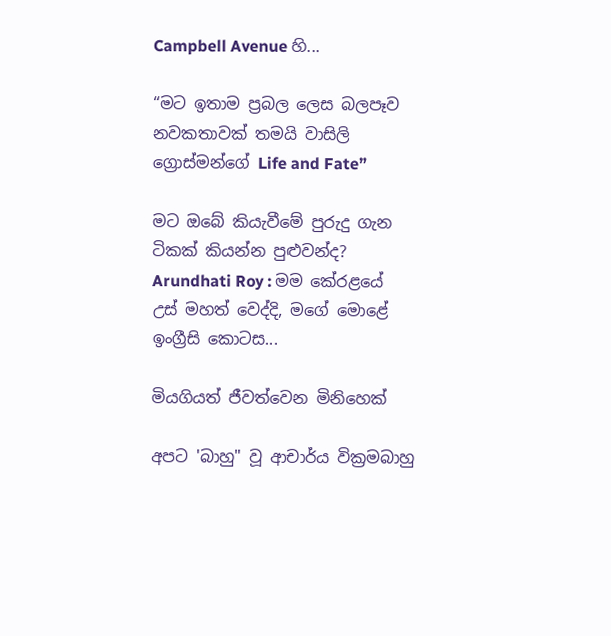Campbell Avenue හි...

“මට ඉතාම ප්‍රබල ලෙස බලපෑව නවකතාවක් තමයි වාසිලි ග්‍රොස්මන්ගේ Life and Fate”

මට ඔබේ කියැවීමේ පුරුදු ගැන ටිකක් කියන්න පුළුවන්ද? Arundhati Roy : මම කේරළයේ උස් මහත් වෙද්දි, මගේ මොළේ ඉංග්‍රීසි කොටස...

මියගියත් ජීවත්වෙන මිනිහෙක්

අපට 'බාහු" වූ ආචාර්ය වික්‍රමබාහු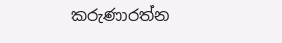කරුණාරත්න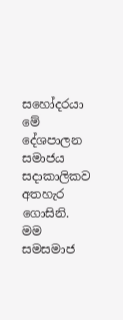සහෝදරයා මේ දේශපාලන සමාජය සදාකාලිකව අතහැර ගොසිනි. මම සමසමාජ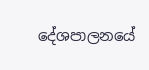දේශපාලනයේ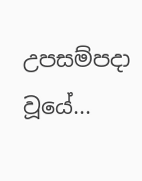උපසම්පදා වූයේ...